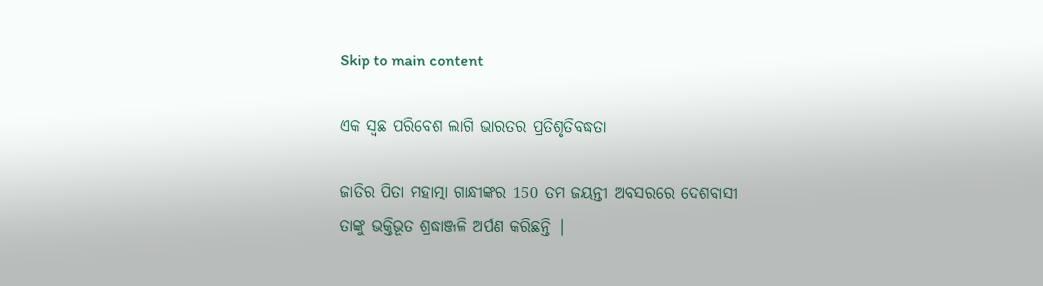Skip to main content

ଏକ ସ୍ଵଛ ପରିବେଶ ଲାଗି ଭାରତର ପ୍ରତିଶୃତିବଦ୍ଧତା

ଜାତିର ପିତା ମହାତ୍ମା ଗାନ୍ଧୀଙ୍କର 150 ତମ ଜୟନ୍ତୀ ଅବସରରେ ଦେଶବାସୀ ତାଙ୍କୁ ଭକ୍ତିଭୂତ ଶ୍ରଦ୍ଧାଞ୍ଜଳି ଅର୍ପଣ କରିଛନ୍ତି |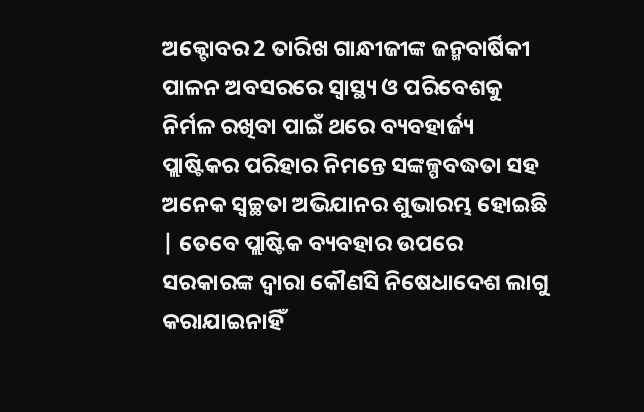ଅକ୍ଟୋବର 2 ତାରିଖ ଗାନ୍ଧୀଜୀଙ୍କ ଜନ୍ମବାର୍ଷିକୀ ପାଳନ ଅବସରରେ ସ୍ୱାସ୍ଥ୍ୟ ଓ ପରିବେଶକୁ ନିର୍ମଳ ରଖିବା ପାଇଁ ଥରେ ବ୍ୟବହାର୍ଜ୍ୟ ପ୍ଲାଷ୍ଟିକର ପରିହାର ନିମନ୍ତେ ସଙ୍କଳ୍ପବଦ୍ଧତା ସହ ଅନେକ ସ୍ବଚ୍ଛତା ଅଭିଯାନର ଶୁଭାରମ୍ଭ ହୋଇଛି | ତେବେ ପ୍ଲାଷ୍ଟିକ ବ୍ୟବହାର ଉପରେ ସରକାରଙ୍କ ଦ୍ଵାରା କୌଣସି ନିଷେଧାଦେଶ ଲାଗୁ କରାଯାଇନାହିଁ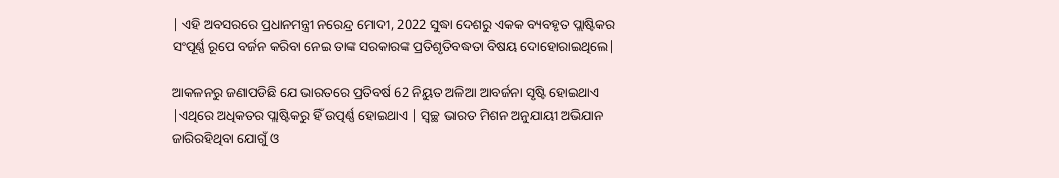| ଏହି ଅବସରରେ ପ୍ରଧାନମନ୍ତ୍ରୀ ନରେନ୍ଦ୍ର ମୋଦୀ, 2022 ସୁଦ୍ଧା ଦେଶରୁ ଏକକ ବ୍ୟବହୃତ ପ୍ଲାଷ୍ଟିକର ସଂପୂର୍ଣ୍ଣ ରୂପେ ବର୍ଜନ କରିବା ନେଇ ତାଙ୍କ ସରକାରଙ୍କ ପ୍ରତିଶୃତିବଦ୍ଧତା ବିଷୟ ଦୋହୋରାଇଥିଲେ|

ଆକଳନରୁ ଜଣାପଡିଛି ଯେ ଭାରତରେ ପ୍ରତିବର୍ଷ 62 ନିୟୁତ ଅଳିଆ ଆବର୍ଜନା ସୃଷ୍ଟି ହୋଇଥାଏ |ଏଥିରେ ଅଧିକତର ପ୍ଲାଷ୍ଟିକରୁ ହିଁ ଉତ୍ପର୍ଣ୍ଣ ହୋଇଥାଏ | ସ୍ବଚ୍ଛ ଭାରତ ମିଶନ ଅନୁଯାୟୀ ଅଭିଯାନ ଜାରିରହିଥିବା ଯୋଗୁଁ ଓ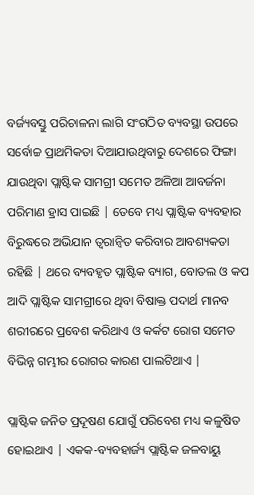ବର୍ଜ୍ୟବସ୍ତୁ ପରିଚାଳନା ଲାଗି ସଂଗଠିତ ବ୍ୟବସ୍ଥା ଉପରେ ସର୍ବୋଚ୍ଚ ପ୍ରାଥମିକତା ଦିଆଯାଉଥିବାରୁ ଦେଶରେ ଫିଙ୍ଗା ଯାଉଥିବା ପ୍ଲାଷ୍ଟିକ ସାମଗ୍ରୀ ସମେତ ଅଳିଆ ଆବର୍ଜନା ପରିମାଣ ହ୍ରାସ ପାଇଛି | ତେବେ ମଧ୍ୟ ପ୍ଲାଷ୍ଟିକ ବ୍ୟବହାର ବିରୁଦ୍ଧରେ ଅଭିଯାନ ତ୍ୱରାନ୍ୱିତ କରିବାର ଆବଶ୍ୟକତା ରହିଛି | ଥରେ ବ୍ୟବହୃତ ପ୍ଲାଷ୍ଟିକ ବ୍ୟାଗ, ବୋତଲ ଓ କପ ଆଦି ପ୍ଲାଷ୍ଟିକ ସାମଗ୍ରୀରେ ଥିବା ବିଷାକ୍ତ ପଦାର୍ଥ ମାନବ ଶରୀରରେ ପ୍ରବେଶ କରିଥାଏ ଓ କର୍କଟ ରୋଗ ସମେତ ବିଭିନ୍ନ ଗମ୍ଭୀର ରୋଗର କାରଣ ପାଲଟିଥାଏ |

ପ୍ଲାଷ୍ଟିକ ଜନିତ ପ୍ରଦୂଷଣ ଯୋଗୁଁ ପରିବେଶ ମଧ୍ୟ କଳୁଷିତ ହୋଇଥାଏ | ଏକକ-ବ୍ୟବହାର୍ଜ୍ୟ ପ୍ଲାଷ୍ଟିକ ଜଳବାୟୁ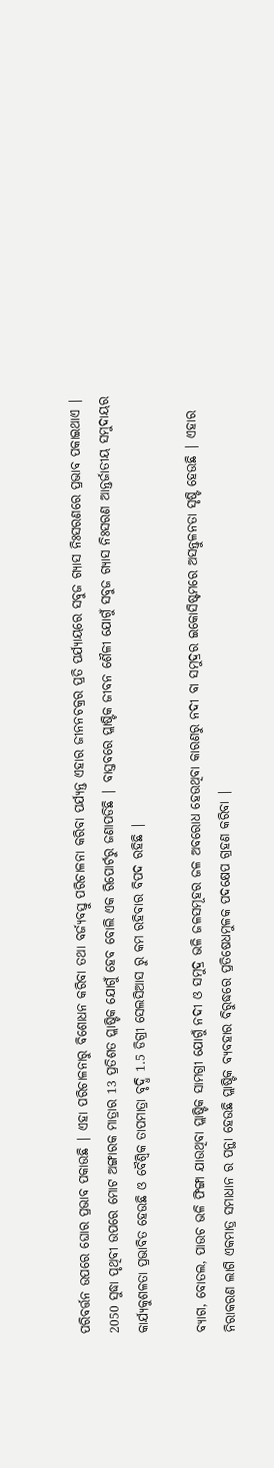ପରିବର୍ତ୍ତନ ଉପରେ ଘୋର ପ୍ରଭାବ ପକାଉଛି | ଏହା ପରିଚାଳନାରୁ ବିଶୋଧନ କରିବା ତଥା ବର୍ଜ୍ୟବସ୍ତୁ ପରିଚାଳନା କରିବା ପର୍ଯ୍ୟନ୍ତ ଏହାର ଜୀନନଚକ୍ରର ପ୍ରତି ପର୍ଯ୍ୟାୟରେ ସବୁଜ ଗ୍ୟାସ ନିଃସରଣରେ ପ୍ରଭାବ ପକାଇଥାଏ | 2050 ସୁଦ୍ଧା ପୃଥିବୀ ଉପରେ ମୋଟ ଅଙ୍ଗାରକ ମାତ୍ରାର 13 ପ୍ରତିଶତ ପ୍ଲାଷ୍ଟିକ ଯୋଗୁଁ ହେବ ବୋଲି ଏକ ରିପୋର୍ଟରୁ ଜଣାପଡିଛି | ବାସ୍ତବରେ ପ୍ଲାଷ୍ଟିକ ଜୀବନ ଶୈଳୀ ଯୋଗୁଁ ସବୁଜ ଗ୍ଯାସ ନିଃସରଣ ଆନ୍ତର୍ଜାତୀୟ ସମୁଦାୟର କାର୍ଯ୍ୟକୁଶଳତା ପ୍ରଭାବିତ ହେଉଛି ଓ ବୈଶ୍ଵିକ ତାପମାତ୍ରା ବୃଦ୍ଧି 1.5 ଡିଗ୍ରୀ ସେଲସିଆସ ରୁ କମ ରହିବାର ବିପଦ ରହିଛି |

ବ୍ୟାଗ, ବୋତଲ, ପାଉଚ ଭଳି ଫିଙ୍ଗା ଯାଉଥିବା ପ୍ଲାଷ୍ଟିକ ସାମଗ୍ରୀ ଯୋଗୁଁ ନଦୀ ଓ ସମୁଦ୍ର ଭଳି ଜଳସମୂହର ଜଳ ଅବରୋଧ ହେଉଥିବା କାରଣରୁ ନଦୀ ବା ସମୁଦ୍ରର ଇକୋସିଷ୍ଟମରେ ଅସନ୍ତୁଳନତା ସୃଷ୍ଟି ହେଉଛି | ଏହାର ନିରାକରଣ ଲାଗି ଏକମାତ୍ର ସମାଧାନ ର ପନ୍ଥା ହେଉଛି ପ୍ଲାଷ୍ଟିକ ବ୍ୟବହାର ବିରୁଦ୍ଧରେ ପ୍ରତିଷେଧମୁଳକ ପଦକ୍ଷେପ ଗ୍ରହଣ କରିବା |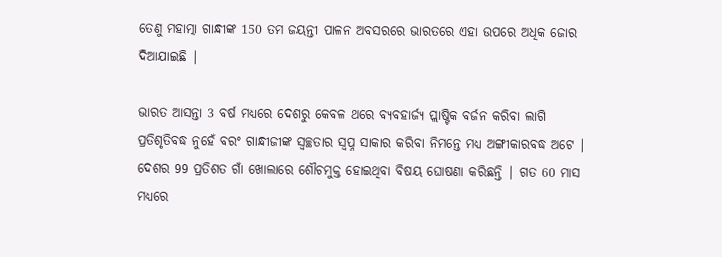ତେଣୁ ମହାତ୍ମା ଗାନ୍ଧୀଙ୍କ 150 ତମ ଜୟନ୍ତୀ ପାଳନ ଅବସରରେ ଭାରତରେ ଏହା ଉପରେ ଅଧିକ ଜୋର ଦିଆଯାଇଛି |

ଭାରତ ଆସନ୍ତା 3 ବର୍ଷ ମଧ୍ୟରେ ଦେଶରୁ କେବଳ ଥରେ ବ୍ୟବହାର୍ଜ୍ୟ ପ୍ଲାଷ୍ଟିକ ବର୍ଜନ କରିବା ଲାଗି ପ୍ରତିଶୃତିବଦ୍ଧ ନୁହେଁ ବରଂ ଗାନ୍ଧୀଜୀଙ୍କ ସ୍ବଚ୍ଛତାର ସ୍ଵପ୍ନ ସାକାର କରିବା ନିମନ୍ତେ ମଧ୍ୟ ଅଙ୍ଗୀକାରବଦ୍ଧ ଅଟେ | ଦେଶର 99 ପ୍ରତିଶତ ଗାଁ ଖୋଲାରେ ଶୌଚମୁକ୍ତ ହୋଇଥିବା ବିଷୟ ଘୋଷଣା କରିଛନ୍ତି | ଗତ 60 ମାସ ମଧ୍ୟରେ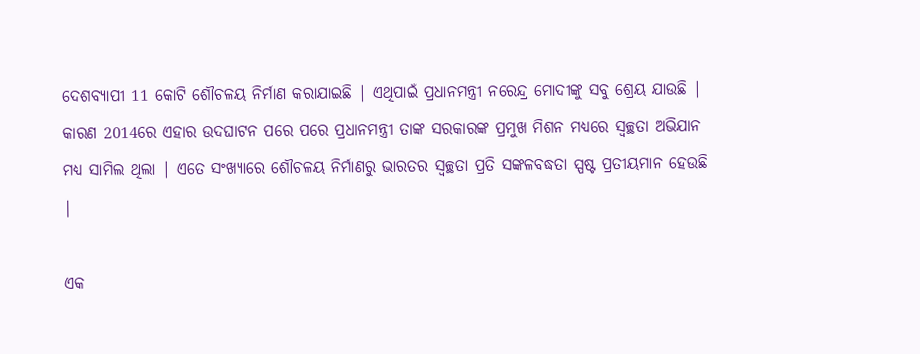ଦେଶବ୍ୟାପୀ 11 କୋଟି ଶୌଚଳୟ ନିର୍ମାଣ କରାଯାଇଛି | ଏଥିପାଇଁ ପ୍ରଧାନମନ୍ତ୍ରୀ ନରେନ୍ଦ୍ର ମୋଦୀଙ୍କୁ ସବୁ ଶ୍ରେୟ ଯାଉଛି | କାରଣ 2014ରେ ଏହାର ଉଦଘାଟନ ପରେ ପରେ ପ୍ରଧାନମନ୍ତ୍ରୀ ତାଙ୍କ ସରକାରଙ୍କ ପ୍ରମୁଖ ମିଶନ ମଧ୍ୟରେ ସ୍ବଚ୍ଛତା ଅଭିଯାନ ମଧ୍ୟ ସାମିଲ ଥିଲା | ଏତେ ସଂଖ୍ୟାରେ ଶୌଚଳୟ ନିର୍ମାଣରୁ ଭାରତର ସ୍ବଚ୍ଛତା ପ୍ରତି ସଙ୍କଳବଦ୍ଧତା ସ୍ପଷ୍ଟ ପ୍ରତୀୟମାନ ହେଉଛି |

ଏକ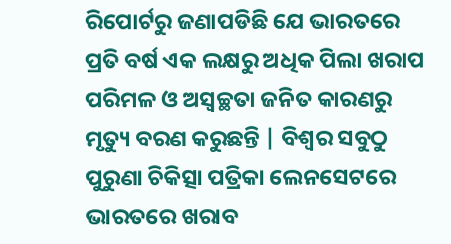ରିପୋର୍ଟରୁ ଜଣାପଡିଛି ଯେ ଭାରତରେ ପ୍ରତି ବର୍ଷ ଏକ ଲକ୍ଷରୁ ଅଧିକ ପିଲା ଖରାପ ପରିମଳ ଓ ଅସ୍ବଚ୍ଛତା ଜନିତ କାରଣରୁ ମୃତ୍ୟୁ ବରଣ କରୁଛନ୍ତି | ବିଶ୍ଵର ସବୁଠୁ ପୁରୁଣା ଚିକିତ୍ସା ପତ୍ରିକା ଲେନସେଟରେ ଭାରତରେ ଖରାବ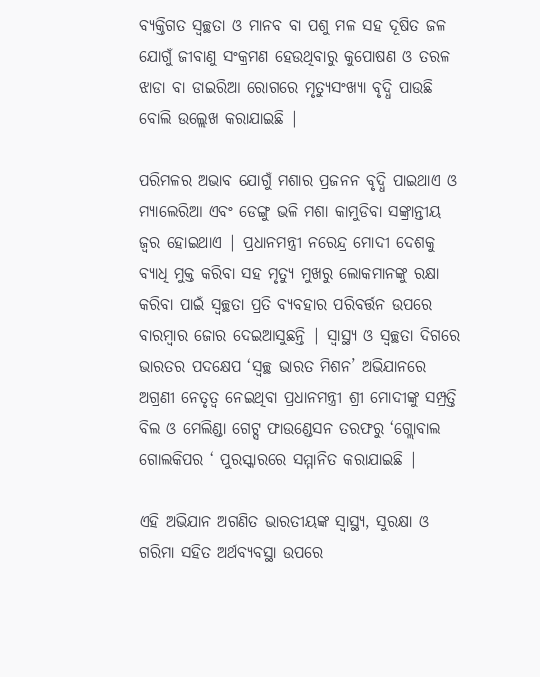ବ୍ୟକ୍ତିଗତ ସ୍ବଚ୍ଛତା ଓ ମାନବ ବା ପଶୁ ମଳ ସହ ଦୂଷିତ ଜଳ ଯୋଗୁଁ ଜୀବାଣୁ ସଂକ୍ରମଣ ହେଉଥିବାରୁ କୁପୋଷଣ ଓ ତରଳ ଝାଡା ବା ଡାଇରିଆ ରୋଗରେ ମୃତ୍ୟୁସଂଖ୍ୟା ବୃଦ୍ଧି ପାଉଛି ବୋଲି ଉଲ୍ଲେଖ କରାଯାଇଛି |

ପରିମଳର ଅଭାବ ଯୋଗୁଁ ମଶାର ପ୍ରଜନନ ବୃଦ୍ଧି ପାଇଥାଏ ଓ ମ୍ୟାଲେରିଆ ଏବଂ ଡେଙ୍ଗୁ ଭଳି ମଶା କାମୁଡିବା ସଙ୍କ୍ରାନ୍ତୀୟ ଜ୍ଵର ହୋଇଥାଏ | ପ୍ରଧାନମନ୍ତ୍ରୀ ନରେନ୍ଦ୍ର ମୋଦୀ ଦେଶକୁ ବ୍ୟାଧି ମୁକ୍ତ କରିବା ସହ ମୃତ୍ୟୁ ମୁଖରୁ ଲୋକମାନଙ୍କୁ ରକ୍ଷା କରିବା ପାଇଁ ସ୍ବଚ୍ଛତା ପ୍ରତି ବ୍ୟବହାର ପରିବର୍ତ୍ତନ ଉପରେ ବାରମ୍ବାର ଜୋର ଦେଇଆସୁଛନ୍ତି | ସ୍ୱାସ୍ଥ୍ୟ ଓ ସ୍ବଚ୍ଛତା ଦିଗରେ ଭାରତର ପଦକ୍ଷେପ ‘ସ୍ବଚ୍ଛ ଭାରତ ମିଶନ’ ଅଭିଯାନରେ ଅଗ୍ରଣୀ ନେତୃତ୍ଵ ନେଇଥିବା ପ୍ରଧାନମନ୍ତ୍ରୀ ଶ୍ରୀ ମୋଦୀଙ୍କୁ ସମ୍ପ୍ରତ୍ତି ବିଲ ଓ ମେଲିଣ୍ଡା ଗେଟ୍ସ ଫାଉଣ୍ଡେସନ ତରଫରୁ ‘ଗ୍ଲୋବାଲ ଗୋଲକିପର ‘ ପୁରସ୍କାରରେ ସମ୍ମାନିତ କରାଯାଇଛି |

ଏହି ଅଭିଯାନ ଅଗଣିତ ଭାରତୀୟଙ୍କ ସ୍ୱାସ୍ଥ୍ୟ, ସୁରକ୍ଷା ଓ ଗରିମା ସହିତ ଅର୍ଥବ୍ୟବସ୍ଥା ଉପରେ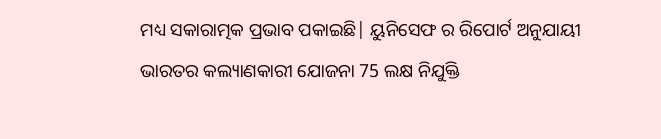ମଧ୍ୟ ସକାରାତ୍ମକ ପ୍ରଭାବ ପକାଇଛି| ୟୁନିସେଫ ର ରିପୋର୍ଟ ଅନୁଯାୟୀ ଭାରତର କଲ୍ୟାଣକାରୀ ଯୋଜନା 75 ଲକ୍ଷ ନିଯୁକ୍ତି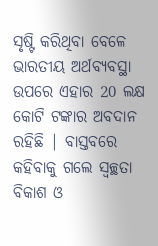ସୃଷ୍ଟି କରିଥିବା ବେଳେ ଭାରତୀୟ ଅର୍ଥବ୍ୟବସ୍ଥା ଉପରେ ଏହାର 20 ଲକ୍ଷ କୋଟି ଟଙ୍କାର ଅବଦାନ ରହିଛି | ବାସ୍ତବରେ କହିବାକୁ ଗଲେ ସ୍ବଚ୍ଛତା ବିକାଶ ଓ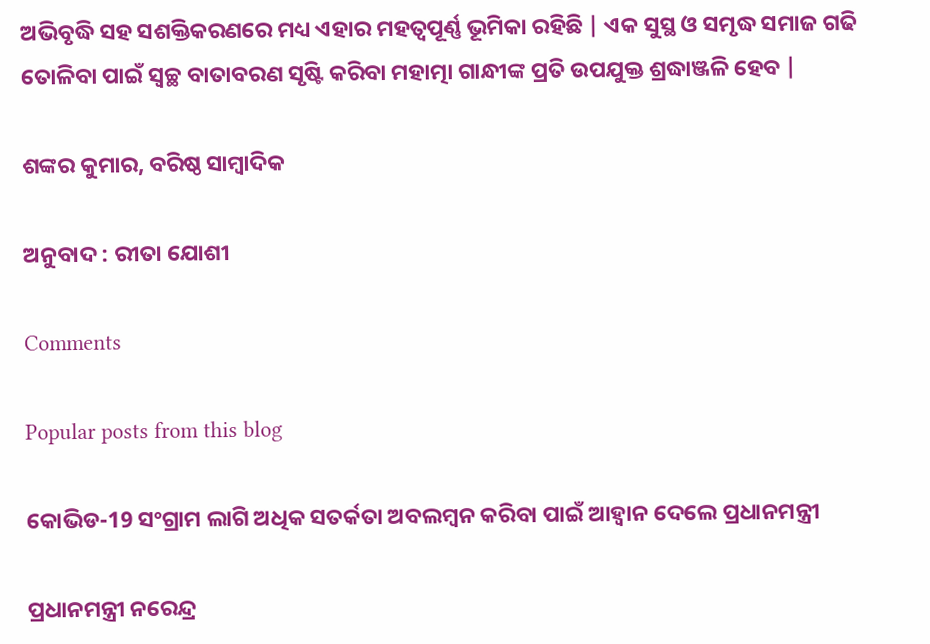ଅଭିବୃଦ୍ଧି ସହ ସଶକ୍ତିକରଣରେ ମଧ୍ୟ ଏହାର ମହତ୍ବପୂର୍ଣ୍ଣ ଭୂମିକା ରହିଛି | ଏକ ସୁସ୍ଥ ଓ ସମୃଦ୍ଧ ସମାଜ ଗଢି ତୋଳିବା ପାଇଁ ସ୍ବଚ୍ଛ ବାତାବରଣ ସୃଷ୍ଟି କରିବା ମହାତ୍ମା ଗାନ୍ଧୀଙ୍କ ପ୍ରତି ଉପଯୁକ୍ତ ଶ୍ରଦ୍ଧାଞ୍ଜଳି ହେବ |

ଶଙ୍କର କୁମାର, ବରିଷ୍ଠ ସାମ୍ବାଦିକ

ଅନୁବାଦ : ରୀତା ଯୋଶୀ

Comments

Popular posts from this blog

କୋଭିଡ-19 ସଂଗ୍ରାମ ଲାଗି ଅଧିକ ସତର୍କତା ଅବଲମ୍ବନ କରିବା ପାଇଁ ଆହ୍ଵାନ ଦେଲେ ପ୍ରଧାନମନ୍ତ୍ରୀ

ପ୍ରଧାନମନ୍ତ୍ରୀ ନରେନ୍ଦ୍ର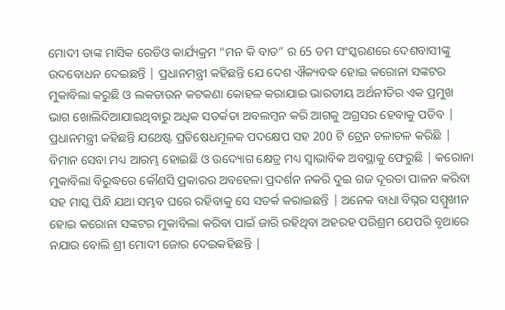ମୋଦୀ ତାଙ୍କ ମାସିକ ରେଡିଓ କାର୍ଯ୍ୟକ୍ରମ “ମନ କି ବାତ” ର 65 ତମ ସଂସ୍କରଣରେ ଦେଶବାସୀଙ୍କୁ ଉଦବୋଧନ ଦେଇଛନ୍ତି | ପ୍ରଧାନମନ୍ତ୍ରୀ କହିଛନ୍ତି ଯେ ଦେଶ ଐକ୍ୟବଦ୍ଧ ହୋଇ କରୋନା ସଙ୍କଟର ମୁକାବିଲା କରୁଛି ଓ ଲକଡାଉନ କଟକଣା କୋହଳ କରାଯାଇ ଭାରତୀୟ ଅର୍ଥନୀତିର ଏକ ପ୍ରମୁଖ ଭାଗ ଖୋଲିଦିଆଯାଇଥିବାରୁ ଅଧିକ ସତର୍କତା ଅବଲମ୍ବନ କରି ଆଗକୁ ଅଗ୍ରସର ହେବାକୁ ପଡିବ | ପ୍ରଧାନମନ୍ତ୍ରୀ କହିଛନ୍ତି ଯଥେଷ୍ଟ ପ୍ରତିଷେଧମୂଳକ ପଦକ୍ଷେପ ସହ 200 ଟି ଟ୍ରେନ ଚଳାଚଳ କରିଛି | ବିମାନ ସେବା ମଧ୍ୟ ଆରମ୍ଭ ହୋଇଛି ଓ ଉଦ୍ୟୋଗ କ୍ଷେତ୍ର ମଧ୍ୟ ସ୍ଵାଭାବିକ ଅବସ୍ଥାକୁ ଫେରୁଛି | କରୋନା ମୁକାବିଲା ବିରୁଦ୍ଧରେ କୌଣସି ପ୍ରକାରର ଅବହେଳା ପ୍ରଦର୍ଶନ ନକରି ଦୁଇ ଗଜ ଦୂରତା ପାଳନ କରିବା ସହ ମାସ୍କ ପିନ୍ଧି ଯଥା ସମ୍ଭବ ଘରେ ରହିବାକୁ ସେ ସତର୍କ କରାଇଛନ୍ତି | ଅନେକ ବାଧା ବିଘ୍ନର ସମ୍ମୁଖୀନ ହୋଇ କରୋନା ସଙ୍କଟର ମୁକାବିଲା କରିବା ପାଇଁ ଜାରି ରହିଥିବା ଅହରହ ପରିଶ୍ରମ ଯେପରି ବୃଥାରେ ନଯାଉ ବୋଲି ଶ୍ରୀ ମୋଦୀ ଜୋର ଦେଇକହିଛନ୍ତି |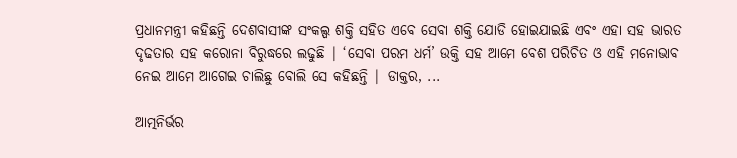ପ୍ରଧାନମନ୍ତ୍ରୀ କହିଛନ୍ତି ଦେଶବାସୀଙ୍କ ସଂକଲ୍ପ ଶକ୍ତି ସହିତ ଏବେ ସେବା ଶକ୍ତି ଯୋଡି ହୋଇଯାଇଛି ଏବଂ ଏହା ସହ ଭାରତ ଦୃଢତାର ସହ କରୋନା ବିରୁଦ୍ଧରେ ଲଢୁଛି | ‘ସେବା ପରମ ଧର୍ମ’ ଉକ୍ତି ସହ ଆମେ ବେଶ ପରିଚିତ ଓ ଏହି ମନୋଭାବ ନେଇ ଆମେ ଆଗେଇ ଚାଲିଛୁ ବୋଲି ସେ କହିଛନ୍ତି | ଡାକ୍ତର, ...

ଆତ୍ମନିର୍ଭର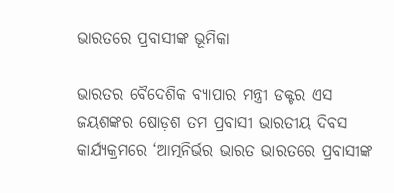ଭାରତରେ ପ୍ରବାସୀଙ୍କ ଭୂମିକା

ଭାରତର ବୈଦେଶିକ ବ୍ୟାପାର ମନ୍ତ୍ରୀ ଡକ୍ଟର ଏସ ଜୟଶଙ୍କର ଷୋଡ଼ଶ ତମ ପ୍ରବାସୀ ଭାରତୀୟ ଦିବସ କାର୍ଯ୍ୟକ୍ରମରେ ‘ଆତ୍ମନିର୍ଭର ଭାରତ ଭାରତରେ ପ୍ରବାସୀଙ୍କ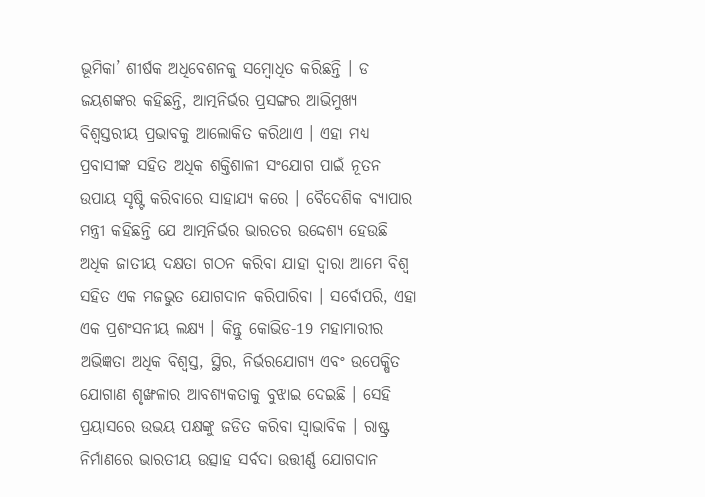ଭୂମିକା’ ଶୀର୍ଷକ ଅଧିବେଶନକୁ ସମ୍ବୋଧିତ କରିଛନ୍ତି । ଡ ଜୟଶଙ୍କର କହିଛନ୍ତି, ଆତ୍ମନିର୍ଭର ପ୍ରସଙ୍ଗର ଆଭିମୁଖ୍ୟ ବିଶ୍ୱସ୍ତରୀୟ ପ୍ରଭାବକୁ ଆଲୋକିତ କରିଥାଏ । ଏହା ମଧ୍ୟ ପ୍ରବାସୀଙ୍କ ସହିତ ଅଧିକ ଶକ୍ତିଶାଳୀ ସଂଯୋଗ ପାଇଁ ନୂତନ ଉପାୟ ସୃଷ୍ଟି କରିବାରେ ସାହାଯ୍ୟ କରେ । ବୈଦେଶିକ ବ୍ୟାପାର ମନ୍ତ୍ରୀ କହିଛନ୍ତି ଯେ ଆତ୍ମନିର୍ଭର ଭାରତର ଉଦ୍ଦେଶ୍ୟ ହେଉଛି ଅଧିକ ଜାତୀୟ ଦକ୍ଷତା ଗଠନ କରିବା ଯାହା ଦ୍ବାରା ଆମେ ବିଶ୍ୱ ସହିତ ଏକ ମଜଭୁତ ଯୋଗଦାନ କରିପାରିବା । ସର୍ବୋପରି, ଏହା ଏକ ପ୍ରଶଂସନୀୟ ଲକ୍ଷ୍ୟ । କିନ୍ତୁ କୋଭିଡ-19 ମହାମାରୀର ଅଭିଜ୍ଞତା ଅଧିକ ବିଶ୍ୱସ୍ତ, ସ୍ଥିର, ନିର୍ଭରଯୋଗ୍ୟ ଏବଂ ଉପେକ୍ଷିତ ଯୋଗାଣ ଶୃଙ୍ଖଳାର ଆବଶ୍ୟକତାକୁ ବୁଝାଇ ଦେଇଛି । ସେହି ପ୍ରୟାସରେ ଉଭୟ ପକ୍ଷଙ୍କୁ ଜଡିତ କରିବା ସ୍ୱାଭାବିକ । ରାଷ୍ଟ୍ର ନିର୍ମାଣରେ ଭାରତୀୟ ଉତ୍ସାହ ସର୍ବଦା ଉତ୍ତୀର୍ଣ୍ଣ ଯୋଗଦାନ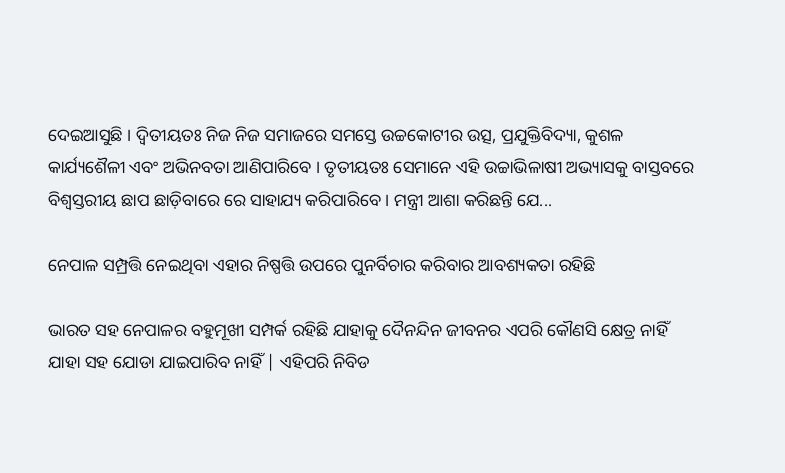ଦେଇଆସୁଛି । ଦ୍ୱିତୀୟତଃ ନିଜ ନିଜ ସମାଜରେ ସମସ୍ତେ ଉଚ୍ଚକୋଟୀର ଉତ୍ସ, ପ୍ରଯୁକ୍ତିବିଦ୍ୟା, କୁଶଳ କାର୍ଯ୍ୟଶୈଳୀ ଏବଂ ଅଭିନବତା ଆଣିପାରିବେ । ତୃତୀୟତଃ ସେମାନେ ଏହି ଉଚ୍ଚାଭିଳାଷୀ ଅଭ୍ୟାସକୁ ବାସ୍ତବରେ ବିଶ୍ୱସ୍ତରୀୟ ଛାପ ଛାଡ଼ିବାରେ ରେ ସାହାଯ୍ୟ କରିପାରିବେ । ମନ୍ତ୍ରୀ ଆଶା କରିଛନ୍ତି ଯେ...

ନେପାଳ ସମ୍ପ୍ରତ୍ତି ନେଇଥିବା ଏହାର ନିଷ୍ପତ୍ତି ଉପରେ ପୁନର୍ବିଚାର କରିବାର ଆବଶ୍ୟକତା ରହିଛି

ଭାରତ ସହ ନେପାଳର ବହୁମୂଖୀ ସମ୍ପର୍କ ରହିଛି ଯାହାକୁ ଦୈନନ୍ଦିନ ଜୀବନର ଏପରି କୌଣସି କ୍ଷେତ୍ର ନାହିଁ ଯାହା ସହ ଯୋଡା ଯାଇପାରିବ ନାହିଁ | ଏହିପରି ନିବିଡ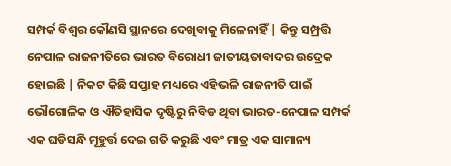ସମ୍ପର୍କ ବିଶ୍ଵର କୌଣସି ସ୍ଥାନରେ ଦେଖିବାକୁ ମିଳେନାହିଁ | କିନ୍ତୁ ସମ୍ପ୍ରତ୍ତି ନେପାଳ ରାଜନୀତିରେ ଭାରତ ବିରୋଧୀ ଜାତୀୟତାବାଦର ଉଦ୍ରେକ ହୋଇଛି | ନିକଟ କିଛି ସପ୍ତାହ ମଧ୍ୟରେ ଏହିଭଳି ରାଜନୀତି ପାଇଁ ଭୌଗୋଳିକ ଓ ଐତିହାସିକ ଦୃଷ୍ଟିରୁ ନିବିଡ ଥିବା ଭାରତ-ନେପାଳ ସମ୍ପର୍କ ଏକ ଘଡିସନ୍ଧି ମୂହୁର୍ତ୍ତ ଦେଇ ଗତି କରୁଛି ଏବଂ ମାତ୍ର ଏକ ସାମାନ୍ୟ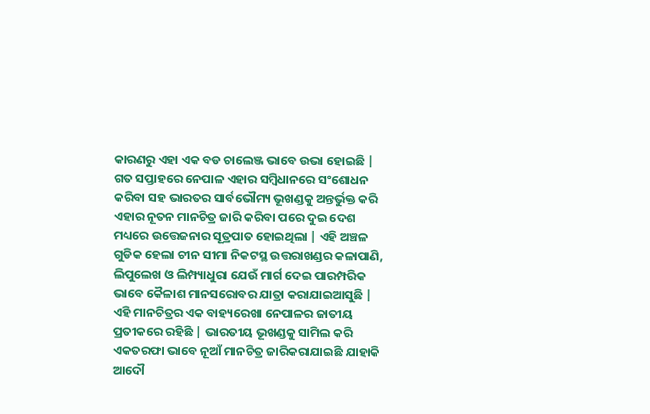କାରଣରୁ ଏହା ଏକ ବଡ ଚାଲେଞ୍ଜ ଭାବେ ଉଭା ହୋଇଛି | ଗତ ସପ୍ତାହରେ ନେପାଳ ଏହାର ସମ୍ବିଧାନରେ ସଂଶୋଧନ କରିବା ସହ ଭାରତର ସାର୍ବଭୌମ୍ୟ ଭୂଖଣ୍ଡକୁ ଅନ୍ତର୍ଭୁକ୍ତ କରି ଏହାର ନୂତନ ମାନଚିତ୍ର ଜାରି କରିବା ପରେ ଦୁଇ ଦେଶ ମଧ୍ୟରେ ଉତ୍ତେଜନାର ସୂତ୍ରପାତ ହୋଇଥିଲା | ଏହି ଅଞ୍ଚଳ ଗୁଡିକ ହେଲା ଚୀନ ସୀମା ନିକଟସ୍ଥ ଉତ୍ତରାଖଣ୍ଡର କଳାପାଣି, ଲିପୁଲେଖ ଓ ଲିମ୍ପ୍ୟାଧୁରା ଯେଉଁ ମାର୍ଗ ଦେଇ ପାରମ୍ପରିକ ଭାବେ କୈଳାଶ ମାନସରୋବର ଯାତ୍ରା କରାଯାଇଆସୁଛି | ଏହି ମାନଚିତ୍ରର ଏକ ବାହ୍ୟରେଖା ନେପାଳର ଜାତୀୟ ପ୍ରତୀକରେ ରହିଛି | ଭାରତୀୟ ଭୂଖଣ୍ଡକୁ ସାମିଲ କରି ଏକତରଫା ଭାବେ ନୂଆଁ ମାନଚିତ୍ର ଜାରିକରାଯାଇଛି ଯାହାକି ଆଦୌ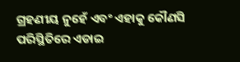ଗ୍ରହଣୀୟ ନୁହେଁ ଏବଂ ଏହାକୁ କୌଣସି ପରିସ୍ଥିତିରେ ଏଡାଇ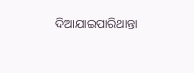ଦିଆଯାଇପାରିଥାନ୍ତା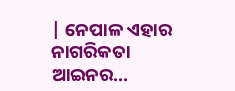| ନେପାଳ ଏହାର ନାଗରିକତା ଆଇନର...